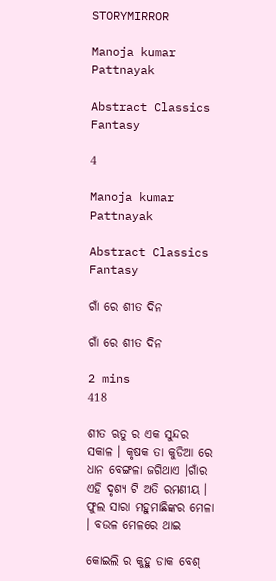STORYMIRROR

Manoja kumar Pattnayak

Abstract Classics Fantasy

4

Manoja kumar Pattnayak

Abstract Classics Fantasy

ଗାଁ ରେ ଶୀତ ଦିନ

ଗାଁ ରେ ଶୀତ ଦିନ

2 mins
418

ଶୀତ ଋତୁ ର ଏକ ସୁନ୍ଦର ସକାଳ । କୃଷକ ତା କୁଡିଆ ରେ ଧାନ ବେଙ୍ଗଳା ଜଗିଥାଏ ।ଗାଁର ଏହି ଦୃଶ୍ୟ ଟି ଅତି ରମଣୀୟ । ଫୁଲ ସାରା ମହୁମାଛିଙ୍କର ମେଳା । ବଉଳ ମେଳରେ ଥାଇ

କୋଇଲି ର କୁହୁ ଡାକ ବେଶ୍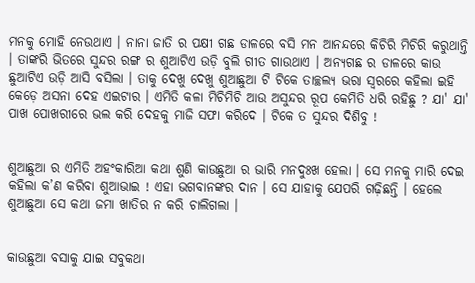ମନକୁ ମୋହି ନେଉଥାଏ । ନାନା ଜାତି ର ପକ୍ଷୀ ଗଛ ଡାଳରେ ବସି ମନ ଆନନ୍ଦରେ କିଚିରି ମିଚିରି କରୁଥାନ୍ତି । ତାଙ୍କରି ଭିତରେ ସୁନ୍ଦର ରଙ୍ଗ ର ଶୁଆଟିଏ ଉଡ଼ି ବୁଲି ଗୀତ ଗାଉଥାଏ । ଅନ୍ୟଗଛ ର ଡାଳରେ କାଉ ଛୁଆଟିଏ ଉଡ଼ି ଆସି ବସିଲା । ତାକୁ ଦେଖୁ ଦେଖୁ ଶୁଆଛୁଆ ଟି ଟିକେ ତାଚ୍ଛଲ୍ୟ ଭରା ସ୍ଵରରେ କହିଲା ଇହି କେଡ଼େ ଅସନା ଦେହ ଏଇଟାର । ଏମିତି କଳା ମିଚିମିଚି ଆଉ ଅସୁନ୍ଦର ରୂପ କେମିତି ଧରି ରହିଛୁ ? ଯା' ଯା' ପାଖ ପୋଖରୀରେ ଭଲ କରି ଦେହକୁ ମାଜି ସଫା କରିଦେ । ଟିକେ ତ ସୁନ୍ଦର ଦିଶିବୁ !


ଶୁଆଛୁଆ ର ଏମିତି ଅହଂକାରିଆ କଥା ଶୁଣି କାଉଛୁଆ ର ଭାରି ମନଦୁଃଖ ହେଲା । ସେ ମନକୁ ମାରି ଦେଇ କହିଲା କ’ଣ କରିବା ଶୁଆଭାଇ ! ଏହା ଭଗବାନଙ୍କର ଦାନ । ସେ ଯାହାକୁ ଯେପରି ଗଢ଼ିଛନ୍ତି । ହେଲେ ଶୁଆଛୁଆ ସେ କଥା ଜମା ଖାତିର ନ କରି ଚାଲିଗଲା ।


କାଉଛୁଆ ବସାକୁ ଯାଇ ସବୁକଥା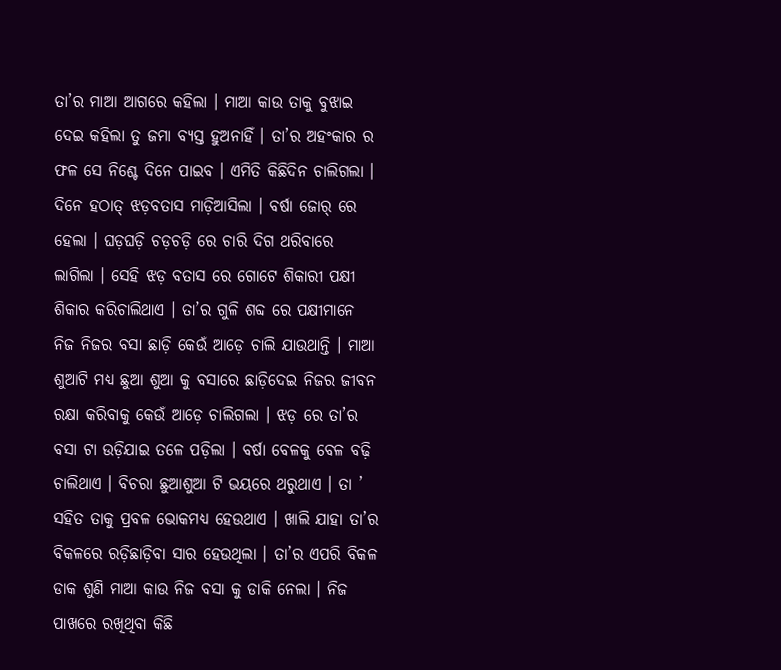ତା’ର ମାଆ ଆଗରେ କହିଲା । ମାଆ କାଉ ତାକୁ ବୁଝାଇ ଦେଇ କହିଲା ତୁ ଜମା ବ୍ୟସ୍ତ ହୁଅନାହିଁ । ତା’ର ଅହଂକାର ର ଫଳ ସେ ନିଶ୍ଚେ ଦିନେ ପାଇବ । ଏମିତି କିଛିଦିନ ଚାଲିଗଲା । ଦିନେ ହଠାତ୍‌ ଝଡ଼ବତାସ ମାଡ଼ିଆସିଲା । ବର୍ଷା ଜୋର୍ ରେ ହେଲା । ଘଡ଼ଘଡ଼ି ଚଡ଼ଚଡ଼ି ରେ ଚାରି ଦିଗ ଥରିବାରେ ଲାଗିଲା । ସେହି ଝଡ଼ ବତାସ ରେ ଗୋଟେ ଶିକାରୀ ପକ୍ଷୀ ଶିକାର କରିଚାଲିଥାଏ । ତା’ର ଗୁଳି ଶବ୍ଦ ରେ ପକ୍ଷୀମାନେ ନିଜ ନିଜର ବସା ଛାଡ଼ି କେଉଁ ଆଡ଼େ ଚାଲି ଯାଉଥାନ୍ତି । ମାଆ ଶୁଆଟି ମଧ୍ଯ ଛୁଆ ଶୁଆ କୁ ବସାରେ ଛାଡ଼ିଦେଇ ନିଜର ଜୀବନ ରକ୍ଷା କରିବାକୁ କେଉଁ ଆଡ଼େ ଚାଲିଗଲା । ଝଡ଼ ରେ ତା’ର ବସା ଟା ଉଡ଼ିଯାଇ ତଳେ ପଡ଼ିଲା । ବର୍ଷା ବେଳକୁ ବେଳ ବଢ଼ି ଚାଲିଥାଏ । ବିଚରା ଛୁଆଶୁଆ ଟି ଭୟରେ ଥରୁଥାଏ । ତା ’ ସହିତ ତାକୁ ପ୍ରବଳ ଭୋକମଧ୍ୟ ହେଉଥାଏ । ଖାଲି ଯାହା ତା’ର ବିକଳରେ ରଡ଼ିଛାଡ଼ିବା ସାର ହେଉଥିଲା । ତା’ର ଏପରି ବିକଳ ଡାକ ଶୁଣି ମାଆ କାଉ ନିଜ ବସା କୁ ଡାକି ନେଲା । ନିଜ ପାଖରେ ରଖିଥିବା କିଛି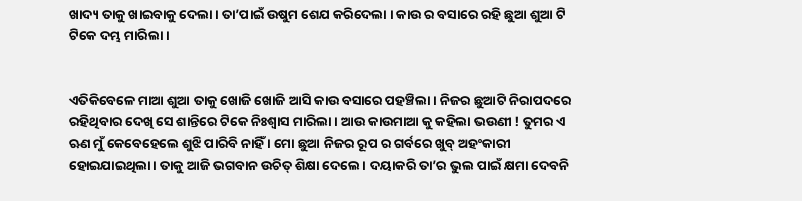ଖାଦ୍ୟ ତାକୁ ଖାଇବାକୁ ଦେଲା । ତା’ପାଇଁ ଉଷୁମ ଶେଯ କରିଦେଲା । କାଉ ର ବସାରେ ରହି ଛୁଆ ଶୁଆ ଟି ଟିକେ ଦମ୍ଭ ମାରିଲା ।


ଏତିକିବେଳେ ମାଆ ଶୁଆ ତାକୁ ଖୋଜି ଖୋଜି ଆସି କାଉ ବସାରେ ପହଞ୍ଚିଲା । ନିଜର ଛୁଆଟି ନିରାପଦରେ ରହିଥିବାର ଦେଖି ସେ ଶାନ୍ତିରେ ଟିକେ ନିଃଶ୍ବାସ ମାରିଲା । ଆଉ କାଉମାଆ କୁ କହିଲା ଭଉଣୀ ! ତୁମର ଏ ଋଣ ମୁଁ କେବେହେଲେ ଶୁଝି ପାରିବି ନାହିଁ । ମୋ ଛୁଆ ନିଜର ରୂପ ର ଗର୍ବରେ ଖୁବ୍ ଅହଂକାରୀ ହୋଇଯାଇଥିଲା । ତାକୁ ଆଜି ଭଗବାନ ଉଚିତ୍ ଶିକ୍ଷା ଦେଲେ । ଦୟାକରି ତା’ର ଭୁଲ ପାଇଁ କ୍ଷମା ଦେବନି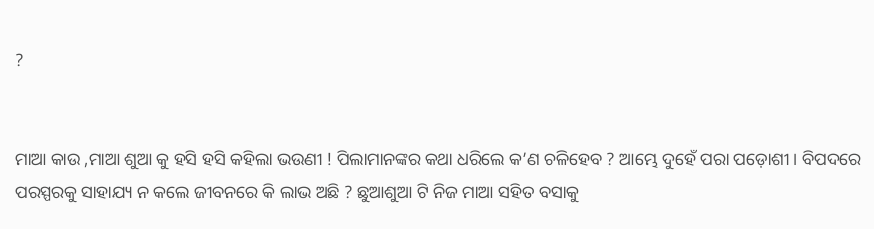?


ମାଆ କାଉ ,ମାଆ ଶୁଆ କୁ ହସି ହସି କହିଲା ଭଉଣୀ ! ପିଲାମାନଙ୍କର କଥା ଧରିଲେ କ’ଣ ଚଳିହେବ ? ଆମ୍ଭେ ଦୁହେଁ ପରା ପଡ଼ୋଶୀ । ବିପଦରେ ପରସ୍ପରକୁ ସାହାଯ୍ୟ ନ କଲେ ଜୀବନରେ କି ଲାଭ ଅଛି ? ଛୁଆଶୁଆ ଟି ନିଜ ମାଆ ସହିତ ବସାକୁ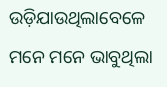ଉଡ଼ିଯାଉଥିଲାବେଳେ ମନେ ମନେ ଭାବୁଥିଲା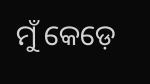ମୁଁ କେଡ଼େ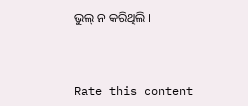ଭୁଲ୍ ନ କରିଥିଲି ।



Rate this content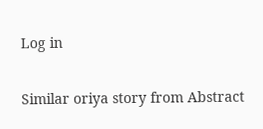Log in

Similar oriya story from Abstract